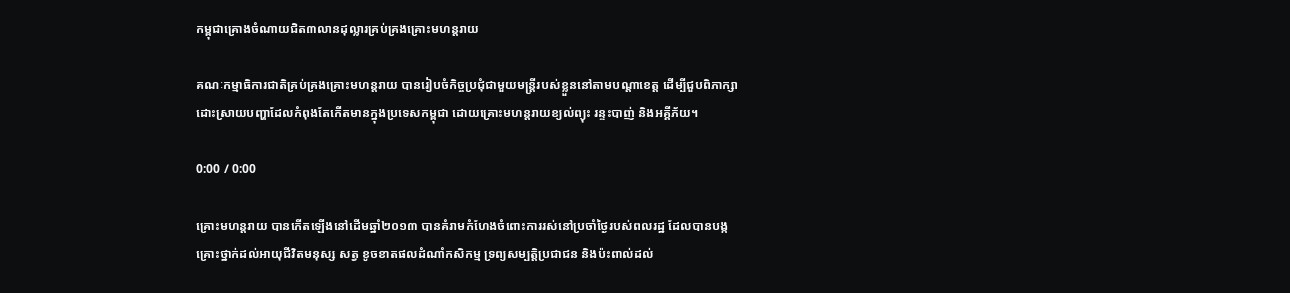កម្ពុជាគ្រោងចំណាយជិត៣លានដុល្លារគ្រប់គ្រងគ្រោះមហន្តរាយ

គណៈកម្មាធិការជាតិគ្រប់គ្រងគ្រោះមហន្តរាយ បានរៀបចំកិច្ចប្រជុំជាមួយមន្ត្រីរបស់ខ្លួននៅតាមបណ្ដាខេត្ត ដើម្បីជួបពិភាក្សាដោះស្រាយបញ្ហាដែលកំពុងតែកើតមានក្នុងប្រទេសកម្ពុជា ដោយគ្រោះមហន្តរាយខ្យល់ព្យុះ រន្ទះបាញ់ និងអគ្គីភ័យ។

0:00 / 0:00

គ្រោះមហន្តរាយ បានកើតឡើងនៅដើមឆ្នាំ២០១៣ បានគំរាមកំហែងចំពោះការរស់នៅប្រចាំថ្ងៃរបស់ពលរដ្ឋ ដែលបានបង្កគ្រោះថ្នាក់ដល់អាយុជីវិតមនុស្ស សត្វ ខូចខាតផលដំណាំកសិកម្ម ទ្រព្យសម្បត្តិប្រជាជន និងប៉ះពាល់ដល់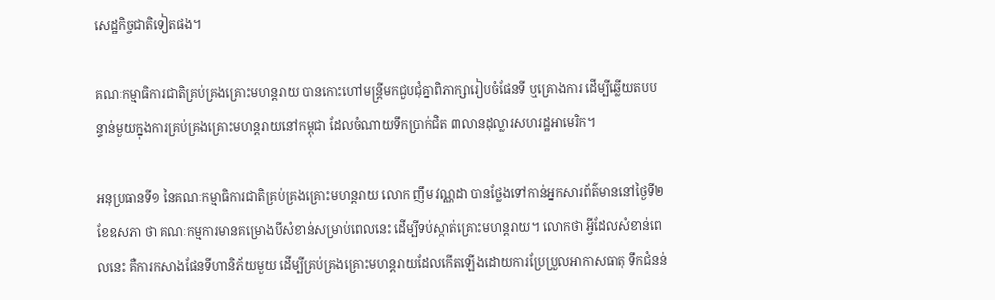សេដ្ឋកិច្ចជាតិទៀតផង។

គណៈកម្មាធិការជាតិគ្រប់គ្រងគ្រោះមហន្តរាយ បានកោះហៅមន្ត្រីមកជួបជុំគ្នាពិភាក្សារៀបចំផែនទី ឬគ្រោងការ ដើម្បីឆ្លើយតបបន្ទាន់មួយក្នុងការគ្រប់គ្រងគ្រោះមហន្តរាយនៅកម្ពុជា ដែលចំណាយទឹកប្រាក់ជិត ៣លានដុល្លារសហរដ្ឋអាមេរិក។

អនុប្រធានទី១ នៃគណៈកម្មាធិការជាតិគ្រប់គ្រងគ្រោះមហន្តរាយ លោក ញឹម វណ្ណដា បានថ្លែងទៅកាន់អ្នកសារព័ត៌មាននៅថ្ងៃទី២ ខែឧសភា ថា គណៈកម្មការមានគម្រោងបីសំខាន់សម្រាប់ពេលនេះ ដើម្បីទប់ស្កាត់គ្រោះមហន្តរាយ។ លោកថា អ្វីដែលសំខាន់ពេលនេះ គឺការកសាងផែនទីហានិភ័យមួយ ដើម្បីគ្រប់គ្រងគ្រោះមហន្តរាយដែលកើតឡើងដោយការប្រែប្រួលអាកាសធាតុ ទឹកជំនន់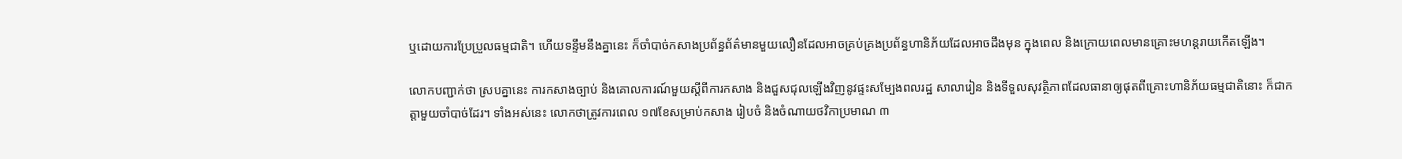ឬដោយការប្រែប្រួលធម្មជាតិ។ ហើយទន្ទឹមនឹងគ្នានេះ ក៏ចាំបាច់កសាងប្រព័ន្ធព័ត៌មានមួយលឿនដែលអាចគ្រប់គ្រងប្រព័ន្ធហានិភ័យដែលអាចដឹងមុន ក្នុងពេល និងក្រោយពេលមានគ្រោះមហន្តរាយកើតឡើង។

លោកបញ្ជាក់ថា ស្របគ្នានេះ ការកសាងច្បាប់ និងគោលការណ៍មួយស្ដីពីការកសាង និងជួសជុលឡើងវិញនូវផ្ទះសម្បែងពលរដ្ឋ សាលារៀន និងទីទួលសុវត្ថិភាពដែលធានាឲ្យផុតពីគ្រោះហានិភ័យធម្មជាតិនោះ ក៏ជាកត្តាមួយចាំបាច់ដែរ។ ទាំងអស់នេះ លោកថាត្រូវការពេល ១៧ខែសម្រាប់កសាង រៀបចំ និងចំណាយថវិកាប្រមាណ ៣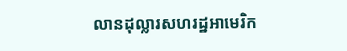លានដុល្លារសហរដ្ឋអាមេរិក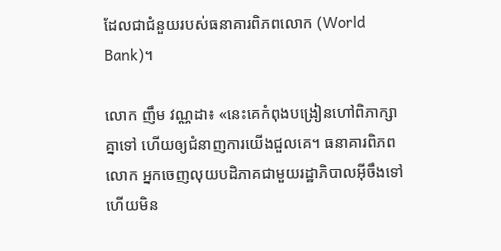ដែលជាជំនួយរបស់ធនាគារពិភពលោក (World Bank)។

លោក ញឹម វណ្ណដា៖ «នេះគេកំពុងបង្រៀនហៅពិភាក្សាគ្នាទៅ ហើយឲ្យជំនាញការយើងជួលគេ។ ធនាគារពិភពលោក អ្នកចេញលុយបដិភាគជាមួយរដ្ឋាភិបាលអ៊ីចឹងទៅ ហើយមិន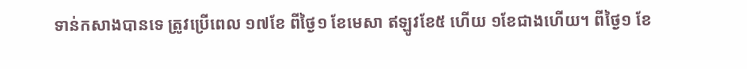ទាន់កសាងបានទេ ត្រូវប្រើពេល ១៧ខែ ពីថ្ងៃ១ ខែមេសា ឥឡូវខែ៥ ហើយ ១ខែជាងហើយ។ ពីថ្ងៃ១ ខែ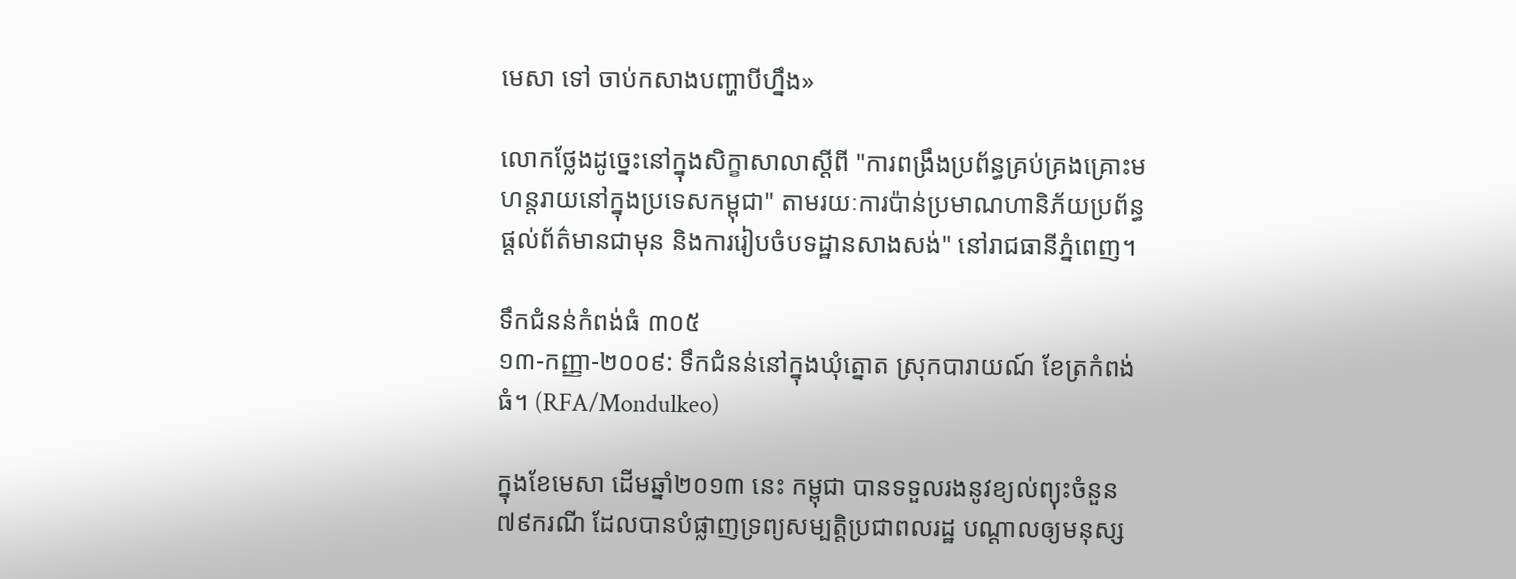មេសា ទៅ ចាប់កសាងបញ្ហាបីហ្នឹង»

លោកថ្លែងដូច្នេះនៅក្នុងសិក្ខាសាលាស្ដីពី "ការពង្រឹងប្រព័ន្ធគ្រប់គ្រងគ្រោះមហន្តរាយនៅក្នុងប្រទេសកម្ពុជា" តាមរយៈការប៉ាន់ប្រមាណហានិភ័យប្រព័ន្ធផ្ដល់ព័ត៌មានជាមុន និងការរៀបចំបទដ្ឋានសាងសង់" នៅរាជធានីភ្នំពេញ។

ទឹកជំនន់កំពង់ធំ ៣០៥
១៣-កញ្ញា-២០០៩: ទឹកជំនន់នៅក្នុងឃុំត្នោត ស្រុកបារាយណ៍ ខែត្រកំពង់ធំ។ (RFA/Mondulkeo)

ក្នុងខែមេសា ដើមឆ្នាំ២០១៣ នេះ កម្ពុជា បានទទួលរងនូវខ្យល់ព្យុះចំនួន ៧៩ករណី ដែលបានបំផ្លាញទ្រព្យសម្បត្តិប្រជាពលរដ្ឋ បណ្ដាលឲ្យមនុស្ស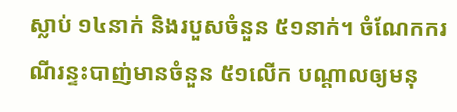ស្លាប់ ១៤នាក់ និងរបួសចំនួន ៥១នាក់។ ចំណែកករណីរន្ទះបាញ់មានចំនួន ៥១លើក បណ្ដាលឲ្យមនុ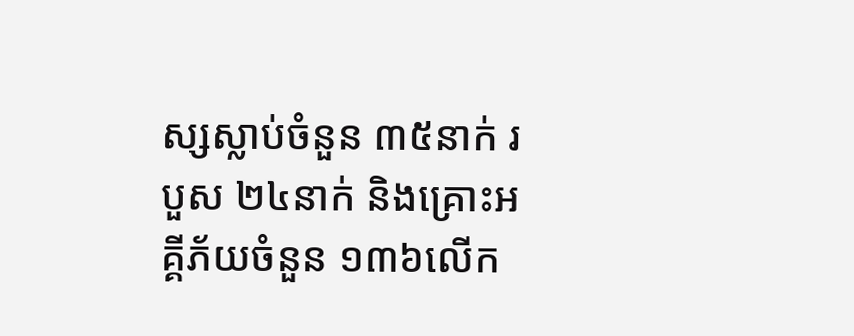ស្សស្លាប់ចំនួន ៣៥នាក់ របួស ២៤នាក់ និងគ្រោះអគ្គីភ័យចំនួន ១៣៦លើក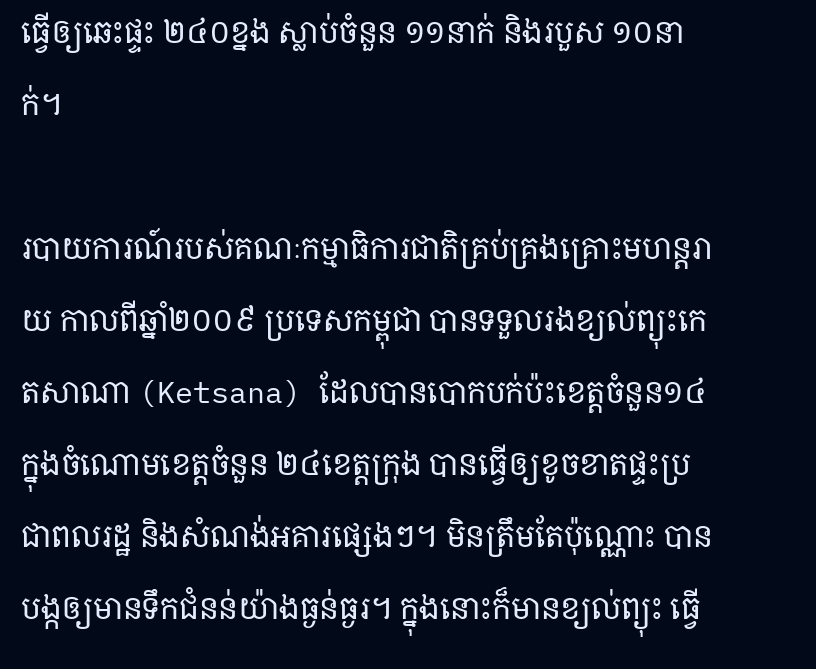ធ្វើឲ្យឆេះផ្ទះ ២៤០ខ្នង ស្លាប់ចំនួន ១១នាក់ និងរបួស ១០នាក់។

របាយការណ៍របស់គណៈកម្មាធិការជាតិគ្រប់គ្រងគ្រោះមហន្តរាយ កាលពីឆ្នាំ២០០៩ ប្រទេសកម្ពុជា បានទទួលរងខ្យល់ព្យុះកេតសាណា (Ketsana) ដែលបានបោកបក់ប៉ះខេត្តចំនួន១៤ ក្នុងចំណោមខេត្តចំនួន ២៤ខេត្តក្រុង បានធ្វើឲ្យខូចខាតផ្ទះប្រជាពលរដ្ឋ និងសំណង់អគារផ្សេងៗ។ មិនត្រឹមតែប៉ុណ្ណោះ បានបង្កឲ្យមានទឹកជំនន់យ៉ាងធ្ងន់ធ្ងរ។ ក្នុងនោះក៏មានខ្យល់ព្យុះ ធ្វើ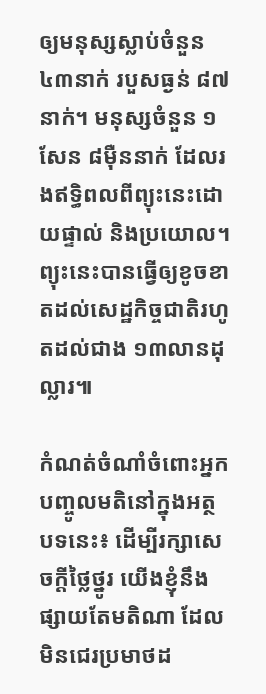ឲ្យមនុស្សស្លាប់ចំនួន ៤៣នាក់ របួសធ្ងន់ ៨៧នាក់។ មនុស្សចំនួន ១សែន ៨ម៉ឺននាក់ ដែលរងឥទ្ធិពលពីព្យុះនេះដោយផ្ទាល់ និងប្រយោល។ ព្យុះនេះបានធ្វើឲ្យខូចខាតដល់សេដ្ឋកិច្ចជាតិរហូតដល់ជាង ១៣លានដុល្លារ៕

កំណត់ចំណាំចំពោះអ្នកបញ្ចូលមតិនៅក្នុងអត្ថបទនេះ៖ ដើម្បីរក្សាសេចក្ដីថ្លៃថ្នូរ យើងខ្ញុំនឹងផ្សាយតែមតិណា ដែលមិនជេរប្រមាថដ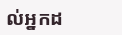ល់អ្នកដ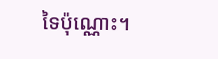ទៃប៉ុណ្ណោះ។